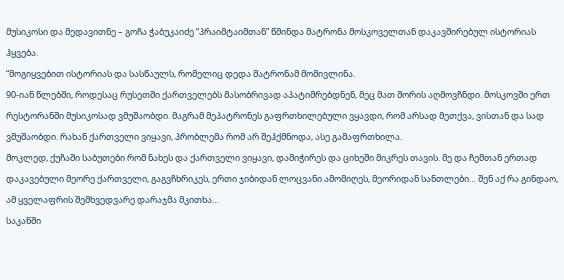მუსიკოსი და მედავითნე – გოჩა ჭაბუკაიძე “პრაიმტაიმთან” წმინდა მატრონა მოსკოველთან დაკავშირებულ ისტორიას ჰყვება.
“მოგიყვებით ისტორიას და სასწაულს, რომელიც დედა მატრონამ მომივლინა.
90-იან წლებში, როდესაც რუსეთში ქართველებს მასობრივად აპატიმრებდნენ, მეც მათ შორის აღმოვჩნდი. მოსკოვში ერთ რესტორანში მუსიკოსად ვმუშაობდი. მაგრამ მეპატრონეს გაფრთხილებული ვყავდი, რომ არსად მეთქვა, ვისთან და სად ვმუშაობდი. რახან ქართველი ვიყავი, პრობლემა რომ არ შეჰქმნოდა, ასე გამაფრთხილა.
მოკლედ, ქუჩაში საბუთები რომ ნახეს და ქართველი ვიყავი, დამიჭირეს და ციხეში მიკრეს თავის. მე და ჩემთან ერთად დაკავებული მეორე ქართველი, გაგვჩხრიკეს, ერთი ჯიბიდან ლოცვანი ამომიღეს, მეორიდან სანთლები… შენ აქ რა გინდაო, ამ ყველაფრის შემხვედვარე დარაჯმა მკითხა…
საკანში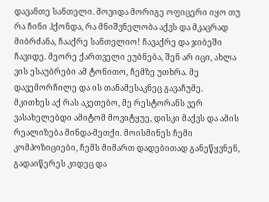დავანთე სანთელი. მოვიდა მორიგე ოფიცერი იყო თუ რა ჩინი ჰქონდა, რა მნიშვნელობა აქვს და მკაცრად მიბრძანა, ჩააქრე სანთელიო! ჩავაქრე და ჯიბეში ჩავიდე. მეორე ქართველი ეუბნება, შენ არ იცი, ახლა ვის ესაუბრები ამ ტონითო, ჩემზე უთხრა. მე დავემორჩილე და ის თანამესაკნეც გავაჩუმე.
მკითხეს აქ რას აკეთებო, მე რესტორანს ვერ ვასახელებდი ამიტომ მოვიტყუე, დისკი მაქვს და ამის რეალიზება მინდა-მეთქი. მოისმინეს ჩემი კომპოზიციები, ჩემს მიმართ დადებითად განეწყვნენ, გადაიწერეს კიდეც და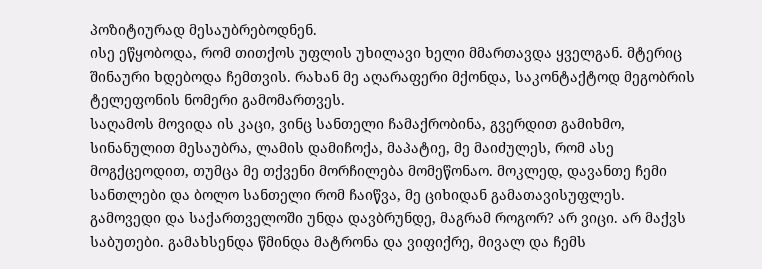პოზიტიურად მესაუბრებოდნენ.
ისე ეწყობოდა, რომ თითქოს უფლის უხილავი ხელი მმართავდა ყველგან. მტერიც შინაური ხდებოდა ჩემთვის. რახან მე აღარაფერი მქონდა, საკონტაქტოდ მეგობრის ტელეფონის ნომერი გამომართვეს.
საღამოს მოვიდა ის კაცი, ვინც სანთელი ჩამაქრობინა, გვერდით გამიხმო, სინანულით მესაუბრა, ლამის დამიჩოქა, მაპატიე, მე მაიძულეს, რომ ასე მოგქცეოდით, თუმცა მე თქვენი მორჩილება მომეწონაო. მოკლედ, დავანთე ჩემი სანთლები და ბოლო სანთელი რომ ჩაიწვა, მე ციხიდან გამათავისუფლეს.
გამოვედი და საქართველოში უნდა დავბრუნდე, მაგრამ როგორ? არ ვიცი. არ მაქვს საბუთები. გამახსენდა წმინდა მატრონა და ვიფიქრე, მივალ და ჩემს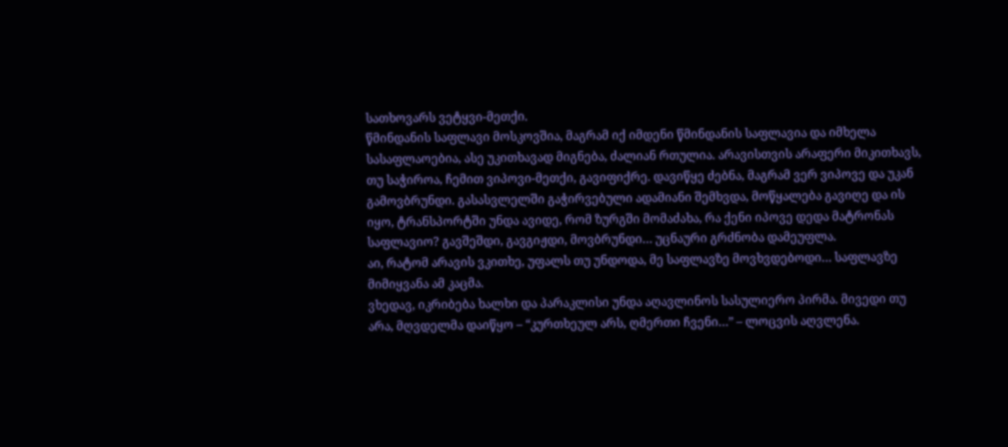სათხოვარს ვეტყვი-მეთქი.
წმინდანის საფლავი მოსკოვშია, მაგრამ იქ იმდენი წმინდანის საფლავია და იმხელა სასაფლაოებია, ასე უკითხავად მიგნება, ძალიან რთულია. არავისთვის არაფერი მიკითხავს, თუ საჭიროა, ჩემით ვიპოვი-მეთქი, გავიფიქრე. დავიწყე ძებნა, მაგრამ ვერ ვიპოვე და უკან გამოვბრუნდი. გასასვლელში გაჭირვებული ადამიანი შემხვდა, მოწყალება გავიღე და ის იყო, ტრანსპორტში უნდა ავიდე, რომ ზურგში მომაძახა, რა ქენი იპოვე დედა მატრონას საფლავიო? გავშეშდი, გავგიჟდი, მოვბრუნდი… უცნაური გრძნობა დამეუფლა.
აი, რატომ არავის ვკითხე, უფალს თუ უნდოდა, მე საფლავზე მოვხვდებოდი… საფლავზე მიმიყვანა ამ კაცმა.
ვხედავ, იკრიბება ხალხი და პარაკლისი უნდა აღავლინოს სასულიერო პირმა. მივედი თუ არა, მღვდელმა დაიწყო – “კურთხეულ არს, ღმერთი ჩვენი…” – ლოცვის აღვლენა.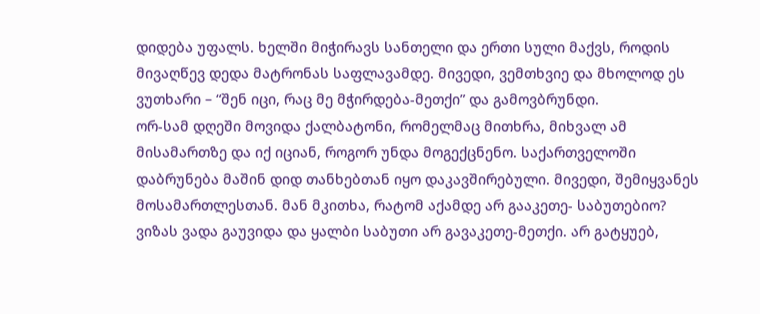დიდება უფალს. ხელში მიჭირავს სანთელი და ერთი სული მაქვს, როდის მივაღწევ დედა მატრონას საფლავამდე. მივედი, ვემთხვიე და მხოლოდ ეს ვუთხარი – “შენ იცი, რაც მე მჭირდება-მეთქი” და გამოვბრუნდი.
ორ-სამ დღეში მოვიდა ქალბატონი, რომელმაც მითხრა, მიხვალ ამ მისამართზე და იქ იციან, როგორ უნდა მოგექცნენო. საქართველოში დაბრუნება მაშინ დიდ თანხებთან იყო დაკავშირებული. მივედი, შემიყვანეს მოსამართლესთან. მან მკითხა, რატომ აქამდე არ გააკეთე- საბუთებიო? ვიზას ვადა გაუვიდა და ყალბი საბუთი არ გავაკეთე-მეთქი. არ გატყუებ,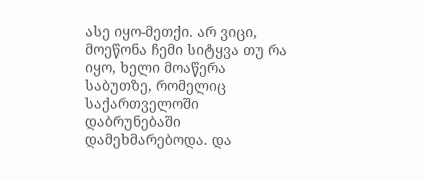ასე იყო-მეთქი. არ ვიცი, მოეწონა ჩემი სიტყვა თუ რა იყო, ხელი მოაწერა საბუთზე, რომელიც საქართველოში დაბრუნებაში დამეხმარებოდა. და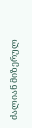ძალიან მიზერულ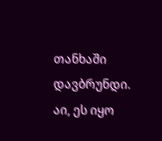თანხაში დავბრუნდი. აი, ეს იყო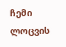ჩემი ლოცვის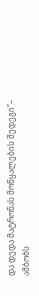და დედა მატრონას მოწყალების შედეგი”– ამბობს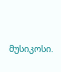მუსიკოსი.